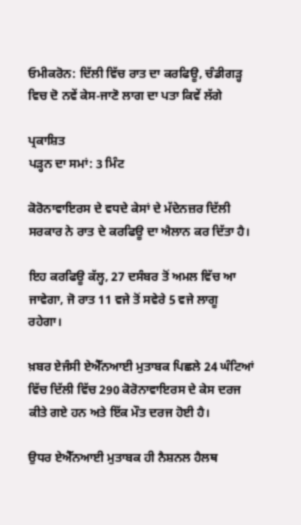ਓਮੀਕਰੋਨ: ਦਿੱਲੀ ਵਿੱਚ ਰਾਤ ਦਾ ਕਰਫਿਊ, ਚੰਡੀਗੜ੍ਹ ਵਿਚ ਦੋ ਨਵੇਂ ਕੇਸ-ਜਾਣੋ ਲਾਗ ਦਾ ਪਤਾ ਕਿਵੇਂ ਲੱਗੇ

ਪ੍ਰਕਾਸ਼ਿਤ
ਪੜ੍ਹਨ ਦਾ ਸਮਾਂ: 3 ਮਿੰਟ

ਕੋਰੋਨਾਵਾਇਰਸ ਦੇ ਵਧਦੇ ਕੇਸਾਂ ਦੇ ਮੱਦੇਨਜ਼ਰ ਦਿੱਲੀ ਸਰਕਾਰ ਨੇ ਰਾਤ ਦੇ ਕਰਫਿਊ ਦਾ ਐਲਾਨ ਕਰ ਦਿੱਤਾ ਹੈ।

ਇਹ ਕਰਫਿਊ ਕੱਲ੍ਹ, 27 ਦਸੰਬਰ ਤੋਂ ਅਮਲ ਵਿੱਚ ਆ ਜਾਵੇਗਾ, ਜੋ ਰਾਤ 11 ਵਜੇ ਤੋਂ ਸਵੇਰੇ 5 ਵਜੇ ਲਾਗੂ ਰਹੇਗਾ।

ਖ਼ਬਰ ਏਜੰਸੀ ਏਐੱਨਆਈ ਮੁਤਾਬਕ ਪਿਛਲੇ 24 ਘੰਟਿਆਂ ਵਿੱਚ ਦਿੱਲੀ ਵਿੱਚ 290 ਕੋਰੋਨਾਵਾਇਰਸ ਦੇ ਕੇਸ ਦਰਜ ਕੀਤੇ ਗਏ ਹਨ ਅਤੇ ਇੱਕ ਮੌਤ ਦਰਜ ਹੋਈ ਹੈ।

ਉਧਰ ਏਐੱਨਆਈ ਮੁਤਾਬਕ ਹੀ ਨੈਸ਼ਨਲ ਹੈਲਥ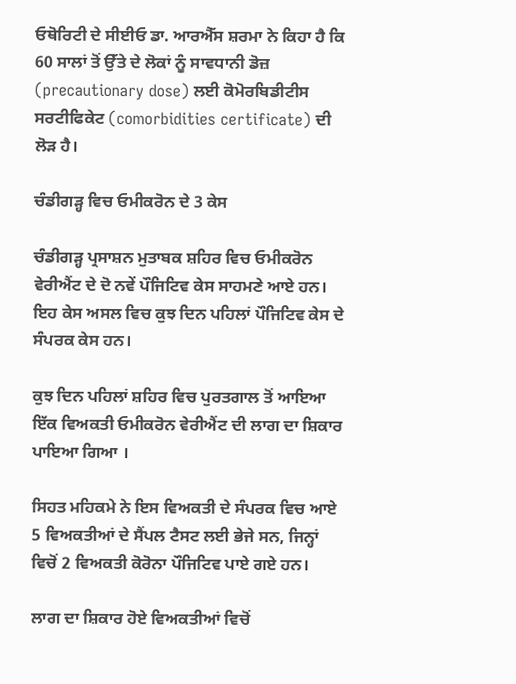ਓਥੋਰਿਟੀ ਦੇ ਸੀਈਓ ਡਾ. ਆਰਐੱਸ ਸ਼ਰਮਾ ਨੇ ਕਿਹਾ ਹੈ ਕਿ 60 ਸਾਲਾਂ ਤੋਂ ਉੱਤੇ ਦੇ ਲੋਕਾਂ ਨੂੰ ਸਾਵਧਾਨੀ ਡੋਜ਼ (precautionary dose) ਲਈ ਕੋਮੋਰਬਿਡੀਟੀਸ ਸਰਟੀਫਿਕੇਟ (comorbidities certificate) ਦੀ ਲੋੜ ਹੈ।

ਚੰਡੀਗੜ੍ਹ ਵਿਚ ਓਮੀਕਰੋਨ ਦੇ 3 ਕੇਸ

ਚੰਡੀਗੜ੍ਹ ਪ੍ਰਸਾਸ਼ਨ ਮੁਤਾਬਕ ਸ਼ਹਿਰ ਵਿਚ ਓਮੀਕਰੋਨ ਵੇਰੀਐਂਟ ਦੇ ਦੋ ਨਵੇਂ ਪੌਜਿਟਿਵ ਕੇਸ ਸਾਹਮਣੇ ਆਏ ਹਨ। ਇਹ ਕੇਸ ਅਸਲ ਵਿਚ ਕੁਝ ਦਿਨ ਪਹਿਲਾਂ ਪੌਜਿਟਿਵ ਕੇਸ ਦੇ ਸੰਪਰਕ ਕੇਸ ਹਨ।

ਕੁਝ ਦਿਨ ਪਹਿਲਾਂ ਸ਼ਹਿਰ ਵਿਚ ਪੁਰਤਗਾਲ ਤੋਂ ਆਇਆ ਇੱਕ ਵਿਅਕਤੀ ਓਮੀਕਰੋਨ ਵੇਰੀਐਂਟ ਦੀ ਲਾਗ ਦਾ ਸ਼ਿਕਾਰ ਪਾਇਆ ਗਿਆ ।

ਸਿਹਤ ਮਹਿਕਮੇ ਨੇ ਇਸ ਵਿਅਕਤੀ ਦੇ ਸੰਪਰਕ ਵਿਚ ਆਏ 5 ਵਿਅਕਤੀਆਂ ਦੇ ਸੈਂਪਲ ਟੈਸਟ ਲਈ ਭੇਜੇ ਸਨ, ਜਿਨ੍ਹਾਂ ਵਿਚੋਂ 2 ਵਿਅਕਤੀ ਕੋਰੋਨਾ ਪੌਜਿਟਿਵ ਪਾਏ ਗਏ ਹਨ।

ਲਾਗ ਦਾ ਸ਼ਿਕਾਰ ਹੋਏ ਵਿਅਕਤੀਆਂ ਵਿਚੋਂ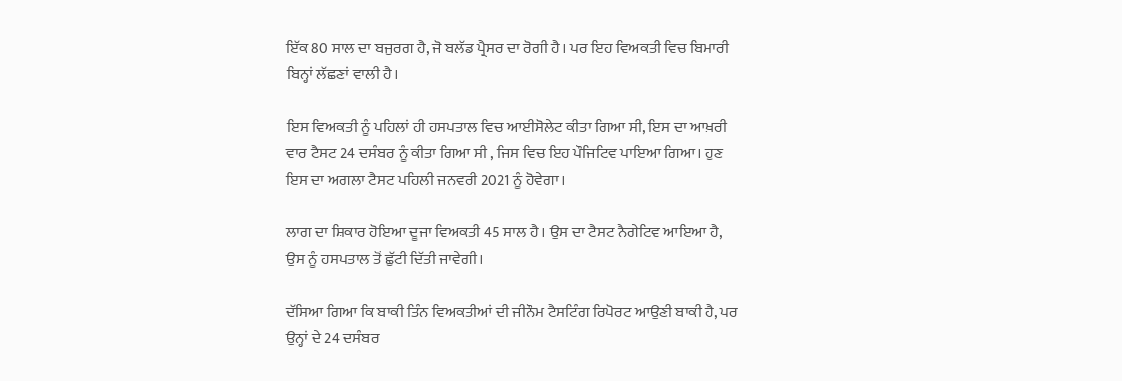ਇੱਕ 80 ਸਾਲ ਦਾ ਬਜੁਰਗ ਹੈ, ਜੋ ਬਲੱਡ ਪ੍ਰੈਸਰ ਦਾ ਰੋਗੀ ਹੈ। ਪਰ ਇਹ ਵਿਅਕਤੀ ਵਿਚ ਬਿਮਾਰੀ ਬਿਨ੍ਹਾਂ ਲੱਛਣਾਂ ਵਾਲੀ ਹੈ।

ਇਸ ਵਿਅਕਤੀ ਨੂੰ ਪਹਿਲਾਂ ਹੀ ਹਸਪਤਾਲ ਵਿਚ ਆਈਸੋਲੇਟ ਕੀਤਾ ਗਿਆ ਸੀ, ਇਸ ਦਾ ਆਖ਼ਰੀ ਵਾਰ ਟੈਸਟ 24 ਦਸੰਬਰ ਨੂੰ ਕੀਤਾ ਗਿਆ ਸੀ , ਜਿਸ ਵਿਚ ਇਹ ਪੌਜਿਟਿਵ ਪਾਇਆ ਗਿਆ। ਹੁਣ ਇਸ ਦਾ ਅਗਲਾ ਟੈਸਟ ਪਹਿਲੀ ਜਨਵਰੀ 2021 ਨੂੰ ਹੋਵੇਗਾ।

ਲਾਗ ਦਾ ਸ਼ਿਕਾਰ ਹੋਇਆ ਦੂਜਾ ਵਿਅਕਤੀ 45 ਸਾਲ ਹੈ। ਉਸ ਦਾ ਟੈਸਟ ਨੈਗੇਟਿਵ ਆਇਆ ਹੈ, ਉਸ ਨੂੰ ਹਸਪਤਾਲ ਤੋਂ ਛੁੱਟੀ ਦਿੱਤੀ ਜਾਵੇਗੀ।

ਦੱਸਿਆ ਗਿਆ ਕਿ ਬਾਕੀ ਤਿੰਨ ਵਿਅਕਤੀਆਂ ਦੀ ਜੀਨੌਮ ਟੈਸਟਿੰਗ ਰਿਪੋਰਟ ਆਉਣੀ ਬਾਕੀ ਹੈ, ਪਰ ਉਨ੍ਹਾਂ ਦੇ 24 ਦਸੰਬਰ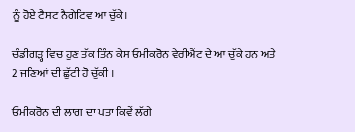ਨੂੰ ਹੋਏ ਟੈਸਟ ਨੈਗੇਟਿਵ ਆ ਚੁੱਕੇ।

ਚੰਡੀਗੜ੍ਹ ਵਿਚ ਹੁਣ ਤੱਕ ਤਿੰਨ ਕੇਸ ਓਮੀਕਰੋਨ ਵੇਰੀਐਂਟ ਦੇ ਆ ਚੁੱਕੇ ਹਨ ਅਤੇ 2 ਜਣਿਆਂ ਦੀ ਛੁੱਟੀ ਹੋ ਚੁੱਕੀ ।

ਓਮੀਕਰੋਨ ਦੀ ਲਾਗ ਦਾ ਪਤਾ ਕਿਵੇਂ ਲੱਗੇ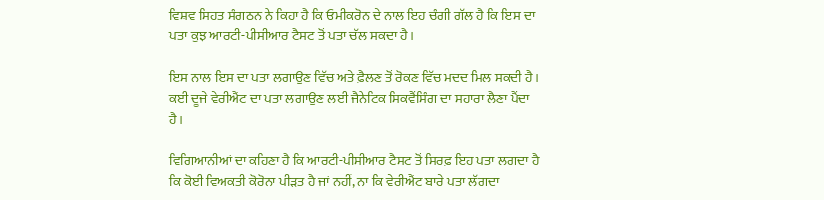ਵਿਸ਼ਵ ਸਿਹਤ ਸੰਗਠਨ ਨੇ ਕਿਹਾ ਹੈ ਕਿ ਓਮੀਕਰੋਨ ਦੇ ਨਾਲ ਇਹ ਚੰਗੀ ਗੱਲ ਹੈ ਕਿ ਇਸ ਦਾ ਪਤਾ ਕੁਝ ਆਰਟੀ-ਪੀਸੀਆਰ ਟੈਸਟ ਤੋਂ ਪਤਾ ਚੱਲ ਸਕਦਾ ਹੈ।

ਇਸ ਨਾਲ ਇਸ ਦਾ ਪਤਾ ਲਗਾਉਣ ਵਿੱਚ ਅਤੇ ਫ਼ੈਲਣ ਤੋਂ ਰੋਕਣ ਵਿੱਚ ਮਦਦ ਮਿਲ ਸਕਦੀ ਹੈ। ਕਈ ਦੂਜੇ ਵੇਰੀਐਂਟ ਦਾ ਪਤਾ ਲਗਾਉਣ ਲਈ ਜੈਨੇਟਿਕ ਸਿਕਵੈਂਸਿੰਗ ਦਾ ਸਹਾਰਾ ਲੈਣਾ ਪੈਂਦਾ ਹੈ।

ਵਿਗਿਆਨੀਆਂ ਦਾ ਕਹਿਣਾ ਹੈ ਕਿ ਆਰਟੀ-ਪੀਸੀਆਰ ਟੈਸਟ ਤੋਂ ਸਿਰਫ਼ ਇਹ ਪਤਾ ਲਗਦਾ ਹੈ ਕਿ ਕੋਈ ਵਿਅਕਤੀ ਕੋਰੋਨਾ ਪੀੜਤ ਹੈ ਜਾਂ ਨਹੀਂ, ਨਾ ਕਿ ਵੇਰੀਐਂਟ ਬਾਰੇ ਪਤਾ ਲੱਗਦਾ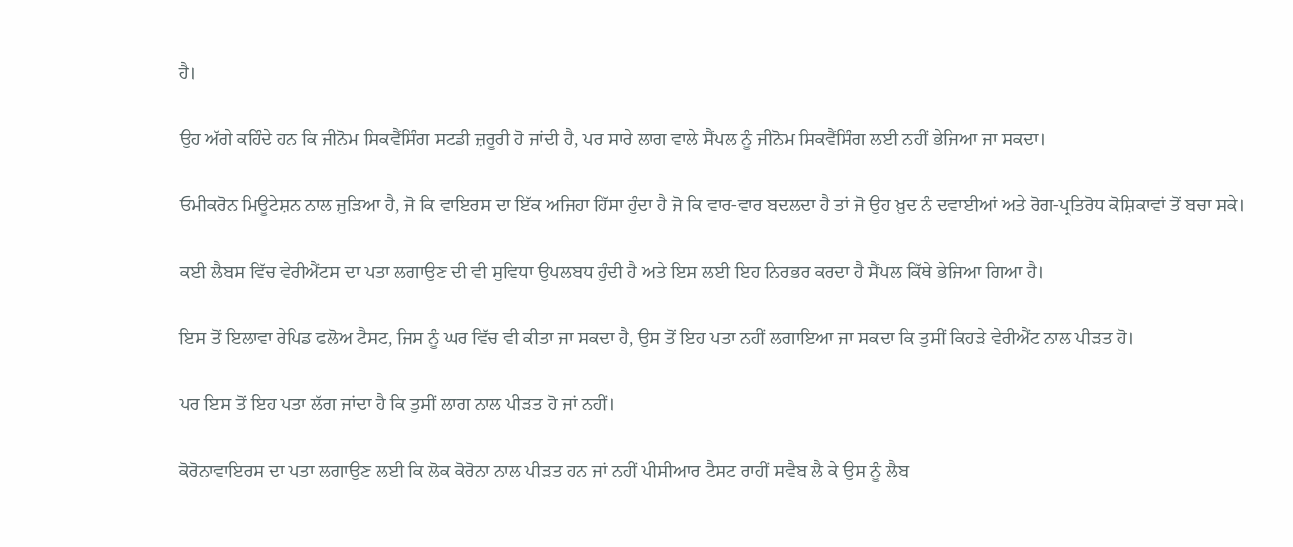ਹੈ।

ਉਹ ਅੱਗੇ ਕਹਿੰਦੇ ਹਨ ਕਿ ਜੀਨੋਮ ਸਿਕਵੈਂਸਿੰਗ ਸਟਡੀ ਜ਼ਰੂਰੀ ਹੋ ਜਾਂਦੀ ਹੈ, ਪਰ ਸਾਰੇ ਲਾਗ ਵਾਲੇ ਸੈਂਪਲ ਨੂੰ ਜੀਨੋਮ ਸਿਕਵੈਂਸਿੰਗ ਲਈ ਨਹੀਂ ਭੇਜਿਆ ਜਾ ਸਕਦਾ।

ਓਮੀਕਰੋਨ ਮਿਊਟੇਸ਼ਨ ਨਾਲ ਜੁੜਿਆ ਹੈ, ਜੋ ਕਿ ਵਾਇਰਸ ਦਾ ਇੱਕ ਅਜਿਹਾ ਹਿੱਸਾ ਹੁੰਦਾ ਹੈ ਜੋ ਕਿ ਵਾਰ-ਵਾਰ ਬਦਲਦਾ ਹੈ ਤਾਂ ਜੋ ਉਹ ਖ਼ੁਦ ਨੰ ਦਵਾਈਆਂ ਅਤੇ ਰੋਗ-ਪ੍ਰਤਿਰੋਧ ਕੋਸ਼ਿਕਾਵਾਂ ਤੋਂ ਬਚਾ ਸਕੇ।

ਕਈ ਲੈਬਸ ਵਿੱਚ ਵੇਰੀਐਂਟਸ ਦਾ ਪਤਾ ਲਗਾਉਣ ਦੀ ਵੀ ਸੁਵਿਧਾ ਉਪਲਬਧ ਹੁੰਦੀ ਹੈ ਅਤੇ ਇਸ ਲਈ ਇਹ ਨਿਰਭਰ ਕਰਦਾ ਹੈ ਸੈਂਪਲ ਕਿੱਥੇ ਭੇਜਿਆ ਗਿਆ ਹੈ।

ਇਸ ਤੋਂ ਇਲਾਵਾ ਰੇਪਿਡ ਫਲੋਅ ਟੈਸਟ, ਜਿਸ ਨੂੰ ਘਰ ਵਿੱਚ ਵੀ ਕੀਤਾ ਜਾ ਸਕਦਾ ਹੈ, ਉਸ ਤੋਂ ਇਹ ਪਤਾ ਨਹੀਂ ਲਗਾਇਆ ਜਾ ਸਕਦਾ ਕਿ ਤੁਸੀਂ ਕਿਹੜੇ ਵੇਰੀਐਂਟ ਨਾਲ ਪੀੜਤ ਹੋ।

ਪਰ ਇਸ ਤੋਂ ਇਹ ਪਤਾ ਲੱਗ ਜਾਂਦਾ ਹੈ ਕਿ ਤੁਸੀਂ ਲਾਗ ਨਾਲ ਪੀੜਤ ਹੋ ਜਾਂ ਨਹੀਂ।

ਕੋਰੋਨਾਵਾਇਰਸ ਦਾ ਪਤਾ ਲਗਾਉਣ ਲਈ ਕਿ ਲੋਕ ਕੋਰੋਨਾ ਨਾਲ ਪੀੜਤ ਹਨ ਜਾਂ ਨਹੀਂ ਪੀਸੀਆਰ ਟੈਸਟ ਰਾਹੀਂ ਸਵੈਬ ਲੈ ਕੇ ਉਸ ਨੂੰ ਲੈਬ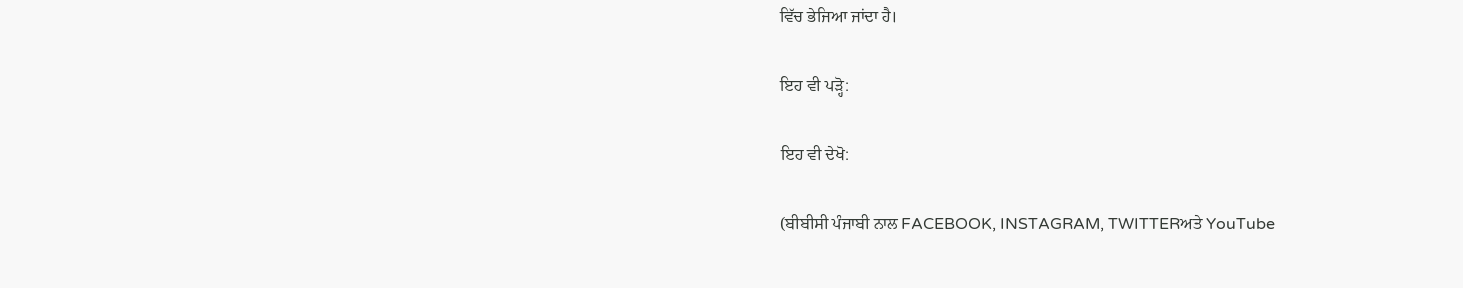ਵਿੱਚ ਭੇਜਿਆ ਜਾਂਦਾ ਹੈ।

ਇਹ ਵੀ ਪੜ੍ਹੋ:

ਇਹ ਵੀ ਦੇਖੋ:

(ਬੀਬੀਸੀ ਪੰਜਾਬੀ ਨਾਲ FACEBOOK, INSTAGRAM, TWITTERਅਤੇ YouTube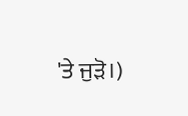'ਤੇ ਜੁੜੋ।)